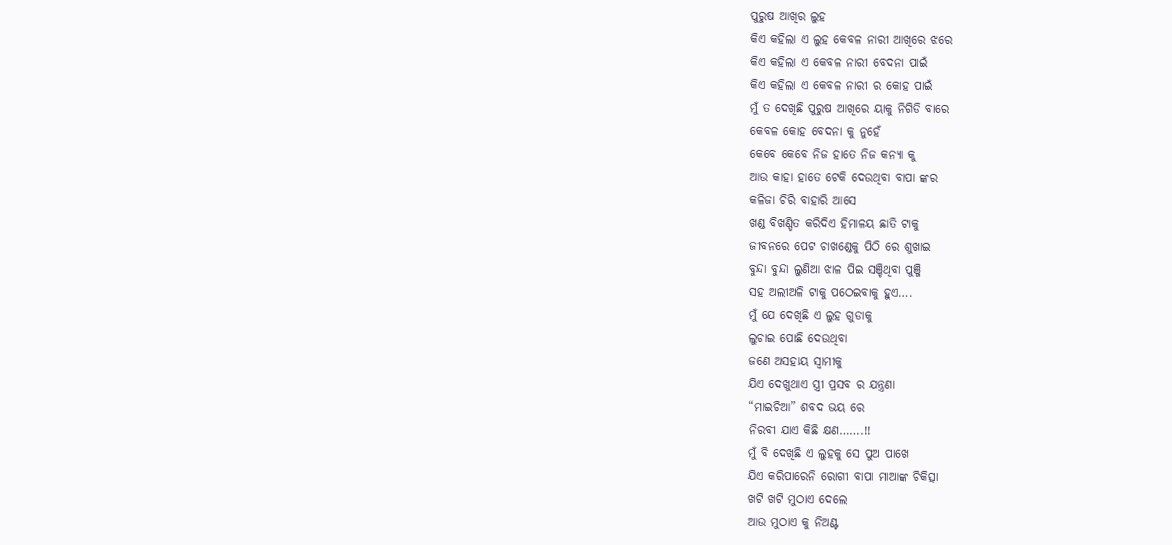ପୁରୁଷ ଆଖିର ଲୁହ
କିଏ କହିଲା ଏ ଲୁହ କେବଳ ନାରୀ ଆଖିରେ ଝରେ
କିଏ କହିଲା ଏ କେବଳ ନାରୀ ବେଦନା ପାଇଁ
କିଏ କହିଲା ଏ କେବଳ ନାରୀ ର କୋହ ପାଇଁ
ମୁଁ ତ ଦେଖିଛି ପୁରୁଷ ଆଖିରେ ୟାକୁ ନିଗିଡି ବାରେ
କେବଳ କୋହ ବେଦନା କୁ ନୁହେଁ
କେବେ କେବେ ନିଜ ହାତେ ନିଜ କନ୍ୟା କୁ
ଆଉ କାହା ହାତେ ଟେକି ଦେଉଥିବା ବାପା ଙ୍କର
କଳିଜା ଚିରି ବାହାରି ଆସେ
ଖଣ୍ଡ ବିଖଣ୍ଡିତ କରିଦିଏ ହିମାଳୟ ଛାତି ଟାକୁ
ଜୀବନରେ ପେଟ ଚାଖଣ୍ଡେକୁ ପିଠି ରେ ଶୁଖାଇ
ବୁନ୍ଦା ବୁନ୍ଦା ଲୁଣିଆ ଝାଳ ପିଇ ସଞ୍ଚିଥିବା ପୁଞ୍ଜି
ସହ ଅଲୀଅଳି ଟାକୁ ପଠେଇବାକୁ ହୁଏ….
ମୁଁ ଯେ ଦେଖିଛି ଏ ଲୁହ ଗୁଡାକୁ
ଲୁଚାଇ ପୋଛି ଦେଉଥିବା
ଜଣେ ଅସହାୟ ସ୍ୱାମୀକୁ
ଯିଏ ଦେଖୁଥାଏ ସ୍ତ୍ରୀ ପ୍ରସବ ର ଯନ୍ତ୍ରଣା
“ମାଇଚିଆ” ଶବଦ ଭୟ ରେ
ନିରବୀ ଯାଏ କିଛି କ୍ଷଣ…….!!
ମୁଁ ବି ଦେଖିଛି ଏ ଲୁହକୁ ସେ ପୁଅ ପାଖେ
ଯିଏ କରିପାରେନି ରୋଗୀ ବାପା ମାଆଙ୍କ ଚିକିତ୍ସା
ଖଟି ଖଟି ମୁଠାଏ ଦେଲେ
ଆଉ ମୁଠାଏ କୁ ନିଅଣ୍ଟ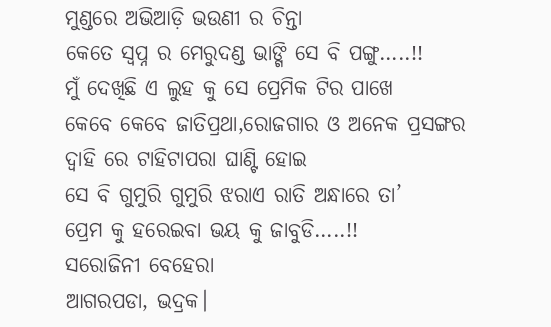ମୁଣ୍ଡରେ ଅଭିଆଡ଼ି ଭଉଣୀ ର ଚିନ୍ତା
କେତେ ସ୍ବପ୍ନ ର ମେରୁଦଣ୍ଡ ଭାଙ୍ଗି ସେ ବି ପଙ୍ଗୁ…..!!
ମୁଁ ଦେଖିଛି ଏ ଲୁହ କୁ ସେ ପ୍ରେମିକ ଟିର ପାଖେ
କେବେ କେବେ ଜାତିପ୍ରଥା,ରୋଜଗାର ଓ ଅନେକ ପ୍ରସଙ୍ଗର
ଦ୍ୱାହି ରେ ଟାହିଟାପରା ଘାଣ୍ଟି ହୋଇ
ସେ ବି ଗୁମୁରି ଗୁମୁରି ଝରାଏ ରାତି ଅନ୍ଧାରେ ତା’
ପ୍ରେମ କୁ ହରେଇବା ଭୟ କୁ ଜାବୁଡି…..!!
ସରୋଜିନୀ ବେହେରା
ଆଗରପଡା, ଭଦ୍ରକ।